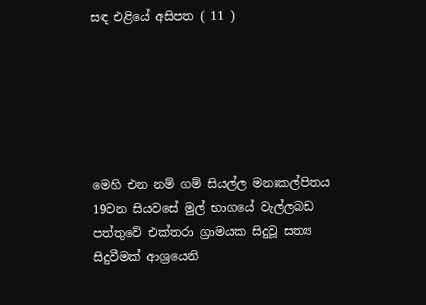සඳ එළියේ අසිපත ( 11 )






මෙහි එන නම් ගම් සියල්ල මනඃකල්පිතය
19වන සියවසේ මුල් භාගයේ වැල්ලබඩ පත්තුවේ එක්තරා ග්‍රාමයක සිදුවූ සත්‍ය සිදුවීමක් ආශ්‍රයෙනි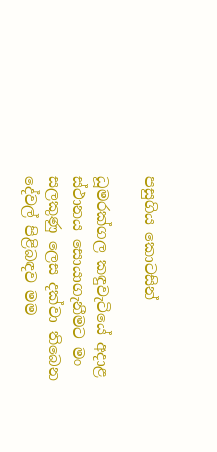පසුගිය කොටසින්

ධූමරක්ගල කඳුවැටියේ අදාළ ස්ථානය සොයාගැනීමට මං සලකුණු ලෙස දක්වා තිබෙන දේවල් පිළිබඳව මම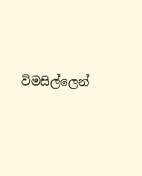විමසිල්ලෙන්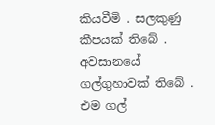කියවීමි . සලකුණු කීපයක් තිබේ . අවසානයේ ගල්ගුහාවක් තිබේ . එම ගල්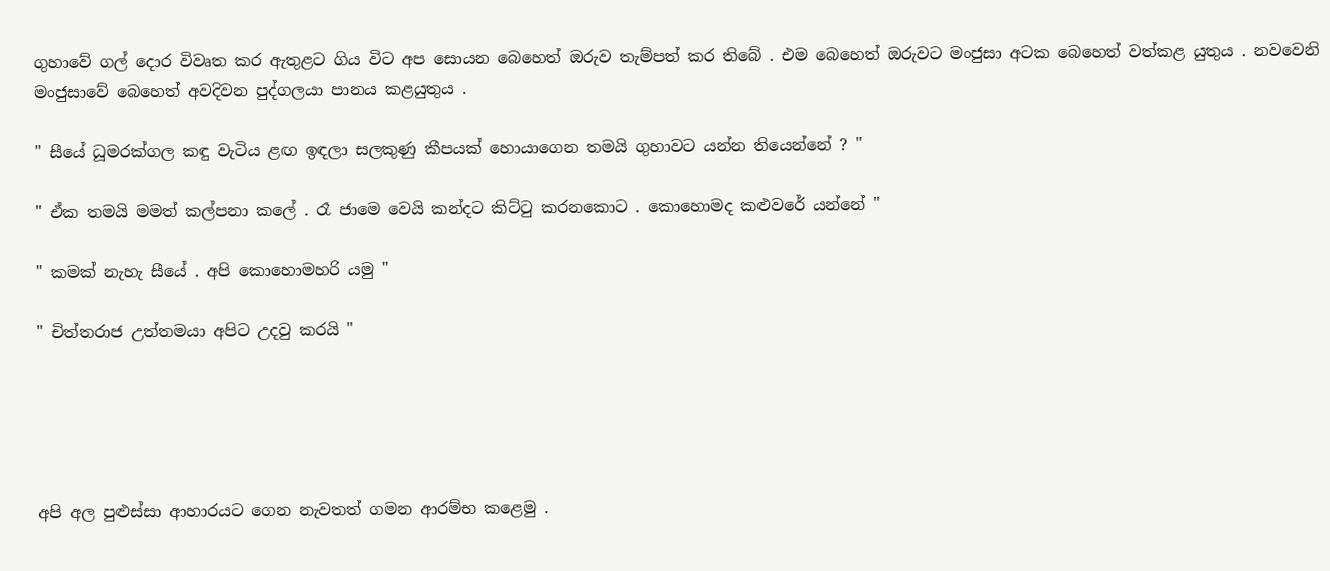ගුහාවේ ගල් දොර විවෘත කර ඇතුළට ගිය විට අප සොයන බෙහෙත් ඔරුව තැම්පත් කර තිබේ . එම බෙහෙත් ඔරුවට මංජුසා අටක බෙහෙත් වත්කළ යුතුය . නවවෙනි මංජුසාවේ බෙහෙත් අවදිවන පුද්ගලයා පානය කළයුතුය .

" සීයේ ධූමරක්ගල කඳු වැටිය ළඟ ඉඳලා සලකුණු කීපයක් හොයාගෙන තමයි ගුහාවට යන්න තියෙන්නේ ? "

" ඒක තමයි මමත් කල්පනා කලේ . රෑ ජාමෙ වෙයි කන්දට කිට්ටු කරනකොට . කොහොමද කළුවරේ යන්නේ "

" කමක් නැහැ සීයේ . අපි කොහොමහරි යමු "

" චිත්තරාජ උත්තමයා අපිට උදවු කරයි "





අපි අල පුළුස්සා ආහාරයට ගෙන නැවතත් ගමන ආරම්භ කළෙමු .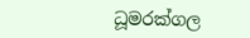ධූමරක්ගල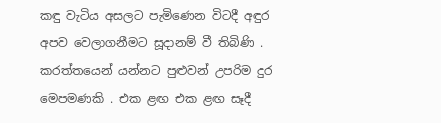කඳු වැටිය අසලට පැමිණෙන විටදී අඳුර අපව වෙලාගනීමට සූදානම් වී තිබිණි . කරත්තයෙන් යන්නට පුළුවන් උපරිම දුර මෙපමණකි . එක ළඟ එක ළඟ සෑදී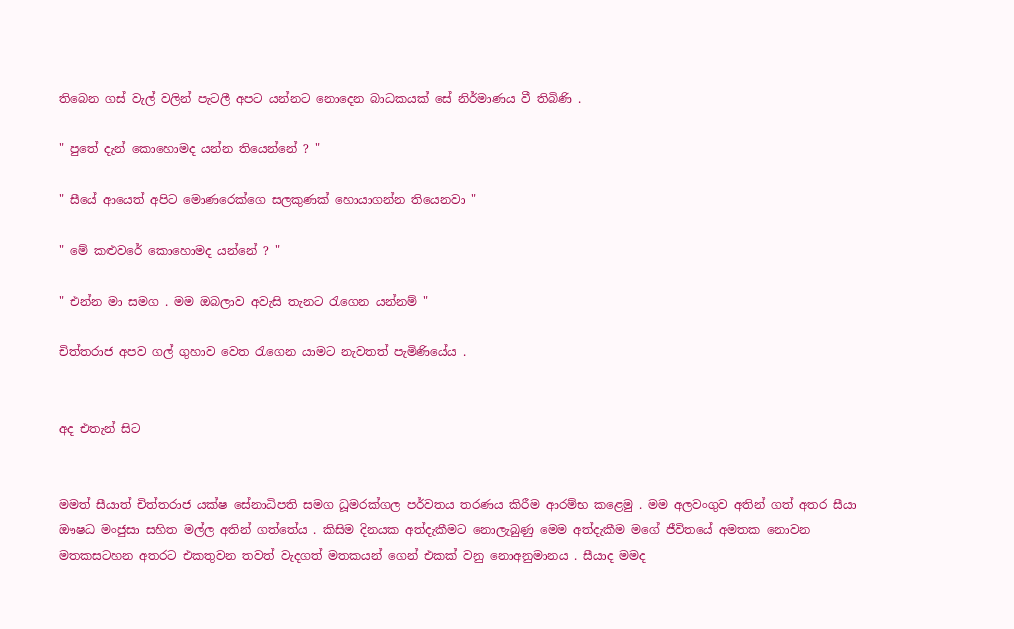තිබෙන ගස් වැල් වලින් පැටලී අපට යන්නට නොදෙන බාධකයක් සේ නිර්මාණය වී තිබිණි .

" පුතේ දැන් කොහොමද යන්න තියෙන්නේ ? "

" සීයේ ආයෙත් අපිට මොණරෙක්ගෙ සලකුණක් හොයාගන්න තියෙනවා "

" මේ කළුවරේ කොහොමද යන්නේ ? "

" එන්න මා සමග . මම ඔබලාව අවැසි තැනට රැගෙන යන්නම් "

චිත්තරාජ අපව ගල් ගුහාව වෙත රැගෙන යාමට නැවතත් පැමිණියේය .


අද එතැන් සිට


මමත් සීයාත් චිත්තරාජ යක්ෂ සේනාධිපති සමග ධූමරක්ගල පර්වතය තරණය කිරීම ආරම්භ කළෙමු . මම අලවංගුව අතින් ගත් අතර සීයා ඖෂධ මංජුසා සහිත මල්ල අතින් ගත්තේය . කිසිම දිනයක අත්දැකීමට නොලැබුණු මෙම අත්දැකීම මගේ ජීවිතයේ අමතක නොවන මතකසටහන අතරට එකතුවන තවත් වැදගත් මතකයන් ගෙන් එකක් වනු නොඅනුමානය . සීයාද මමද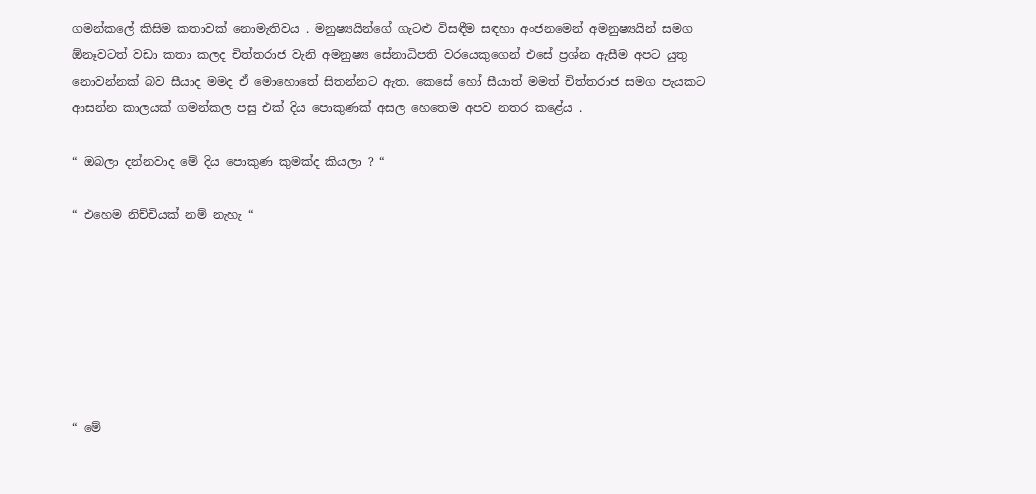ගමන්කලේ කිසිම කතාවක් නොමැතිවය . මනුෂ්‍යයින්ගේ ගැටළු විසඳීම සඳහා අංජනමෙන් අමනුෂ්‍යයින් සමග ඕනෑවටත් වඩා කතා කලද චිත්තරාජ වැනි අමනුෂ්‍ය සේනාධිපති වරයෙකුගෙන් එසේ ප්‍රශ්න ඇසීම අපට යුතු නොවන්නක් බව සීයාද මමද ඒ මොහොතේ සිතන්නට ඇත. කෙසේ හෝ සීයාත් මමත් චිත්තරාජ සමග පැයකට ආසන්න කාලයක් ගමන්කල පසු එක් දිය පොකුණක් අසල හෙතෙම අපව නතර කළේය .

“ ඔබලා දන්නවාද මේ දිය පොකුණ කුමක්ද කියලා ? “

“ එහෙම නිච්චියක් නම් නැහැ “







“ මේ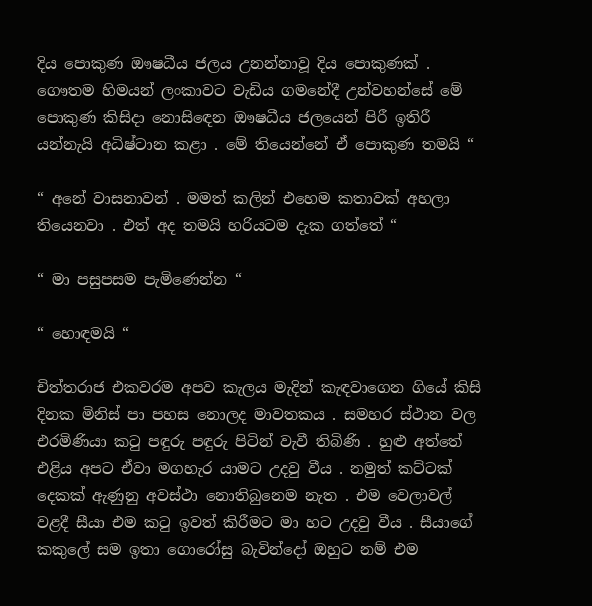දිය පොකුණ ඖෂධීය ජලය උනන්නාවූ දිය පොකුණක් . ගෞතම හිමයන් ලංකාවට වැඩිය ගමනේදී උන්වහන්සේ මේ පොකුණ කිසිදා නොසිඳෙන ඖෂධීය ජලයෙන් පිරී ඉතිරී යන්නැයි අධිෂ්ටාන කළා . මේ තියෙන්නේ ඒ පොකුණ තමයි “

“ අනේ වාසනාවන් . මමත් කලින් එහෙම කතාවක් අහලා තියෙනවා . එත් අද තමයි හරියටම දැක ගත්තේ “

“ මා පසුපසම පැමිණෙන්න “

“ හොඳමයි “

චිත්තරාජ එකවරම අපව කැලය මැදින් කැඳවාගෙන ගියේ කිසි දිනක මිනිස් පා පහස නොලද මාවතකය . සමහර ස්ථාන වල එරමිණියා කටු පඳුරු පඳුරු පිටින් වැවී තිබිණි . හුළු අත්තේ එළිය අපට ඒවා මගහැර යාමට උදවු වීය . නමුත් කට්ටක් දෙකක් ඇණුනු අවස්ථා නොතිබුනෙම නැත . එම වෙලාවල් වළදී සීයා එම කටු ඉවත් කිරීමට මා හට උදවු වීය . සීයාගේ කකුලේ සම ඉතා ගොරෝසු බැවින්දෝ ඔහුට නම් එම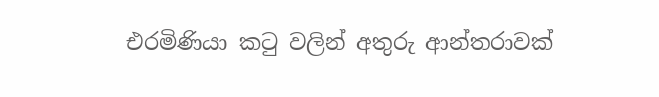එරමිණියා කටු වලින් අතුරු ආන්තරාවක්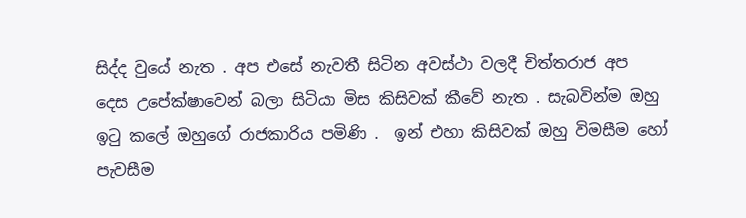සිද්ද වුයේ නැත . අප එසේ නැවතී සිටින අවස්ථා වලදී චිත්තරාජ අප දෙස උපේක්ෂාවෙන් බලා සිටියා මිස කිසිවක් කීවේ නැත . සැබවින්ම ඔහු ඉටු කලේ ඔහුගේ රාජකාරිය පමිණි .  ඉන් එහා කිසිවක් ඔහු විමසීම හෝ පැවසීම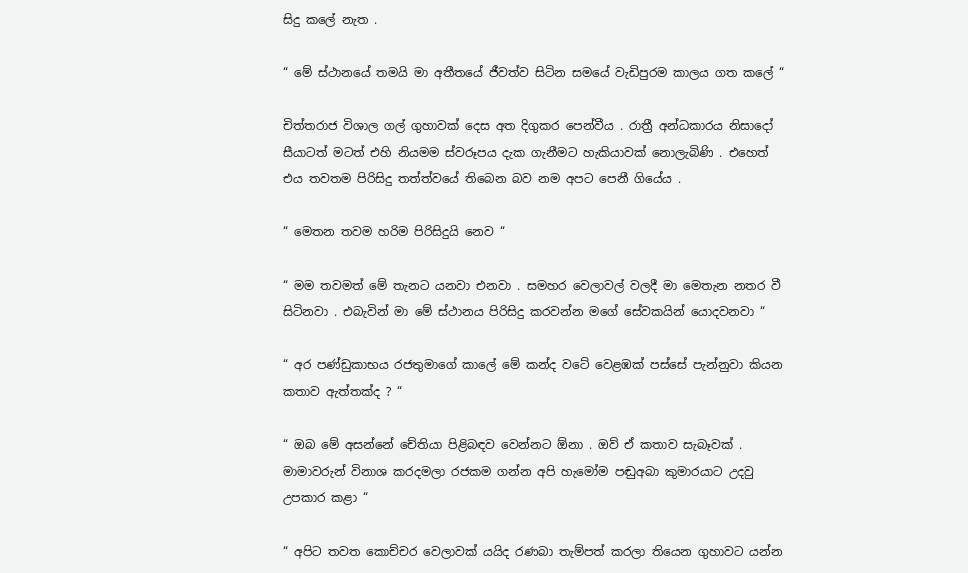සිදු කලේ නැත .

“ මේ ස්ථානයේ තමයි මා අතීතයේ ජීවත්ව සිටින සමයේ වැඩිපුරම කාලය ගත කලේ “

චිත්තරාජ විශාල ගල් ගුහාවක් දෙස අත දිගුකර පෙන්වීය . රාත්‍රී අන්ධකාරය නිසාදෝ සීයාටත් මටත් එහි නියමම ස්වරූපය දැක ගැනීමට හැකියාවක් නොලැබිණි . එහෙත් එය තවතම පිරිසිදු තත්ත්වයේ තිබෙන බව නම අපට පෙනී ගියේය .

“ මෙතන තවම හරිම පිරිසිදුයි නෙව “

“ මම තවමත් මේ තැනට යනවා එනවා . සමහර වෙලාවල් වලදී මා මෙතැන නතර වී සිටිනවා . එබැවින් මා මේ ස්ථානය පිරිසිදු කරවන්න මගේ සේවකයින් යොදවනවා “

“ අර පණ්ඩුකාභය රජතුමාගේ කාලේ මේ කන්ද වටේ වෙළඹක් පස්සේ පැන්නුවා කියන කතාව ඇත්තක්ද ? “

“ ඔබ මේ අසන්නේ චේතියා පිළිබඳව වෙන්නට ඕනා . ඔව් ඒ කතාව සැබෑවක් . මාමාවරුන් විනාශ කරදමලා රජකම ගන්න අපි හැමෝම පඬුඅබා කුමාරයාට උදවු උපකාර කළා “

“ අපිට තවත කොච්චර වෙලාවක් යයිද රණබා තැම්පත් කරලා තියෙන ගුහාවට යන්න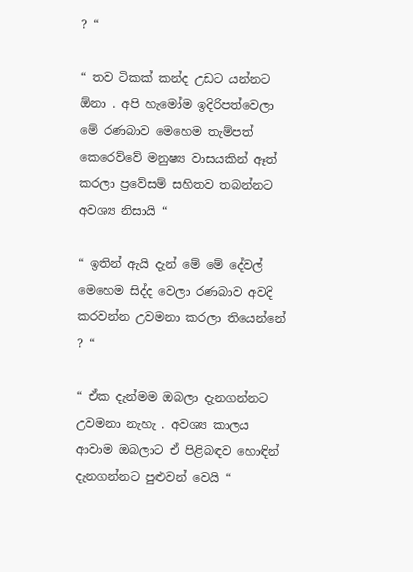? “

“ තව ටිකක් කන්ද උඩට යන්නට ඕනා . අපි හැමෝම ඉදිරිපත්වෙලා මේ රණබාව මෙහෙම තැම්පත් කෙරෙව්වේ මනුෂ්‍ය වාසයකින් ඈත් කරලා ප්‍රවේසම් සහිතව තබන්නට අවශ්‍ය නිසායි “

“ ඉතින් ඇයි දැන් මේ මේ දේවල් මෙහෙම සිද්ද වෙලා රණබාව අවදි කරවන්න උවමනා කරලා තියෙන්නේ ? “

“ ඒක දැන්මම ඔබලා දැනගන්නට උවමනා නැහැ . අවශ්‍ය කාලය ආවාම ඔබලාට ඒ පිළිබඳව හොඳින් දැනගන්නට පුළුවන් වෙයි “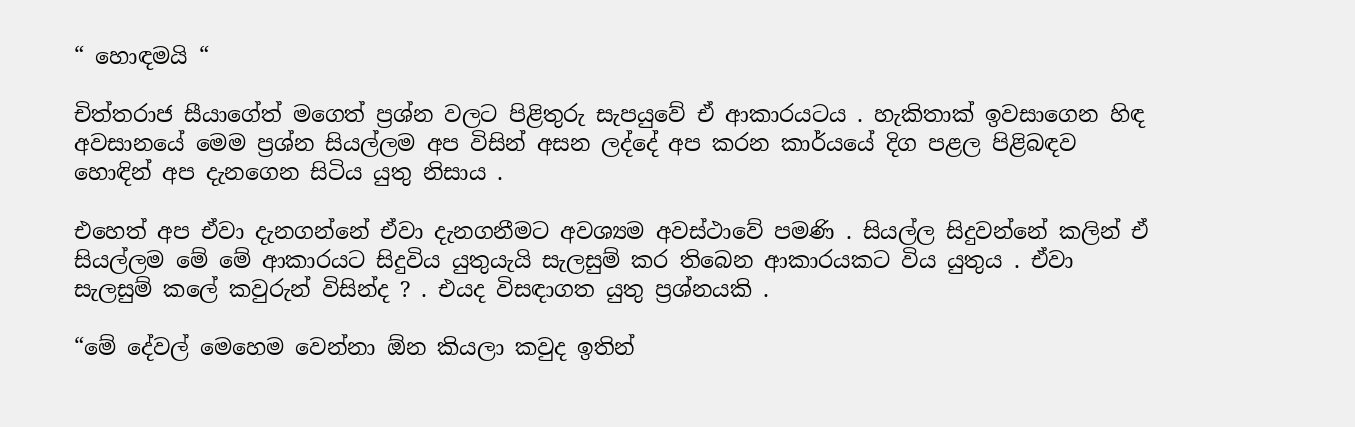“ හොඳමයි “

චිත්තරාජ සීයාගේත් මගෙත් ප්‍රශ්න වලට පිළිතුරු සැපයුවේ ඒ ආකාරයටය . හැකිතාක් ඉවසාගෙන හිඳ අවසානයේ මෙම ප්‍රශ්න සියල්ලම අප විසින් අසන ලද්දේ අප කරන කාර්යයේ දිග පළල පිළිබඳව හොඳින් අප දැනගෙන සිටිය යුතු නිසාය .

එහෙත් අප ඒවා දැනගන්නේ ඒවා දැනගනීමට අවශ්‍යම අවස්ථාවේ පමණි . සියල්ල සිදුවන්නේ කලින් ඒ සියල්ලම මේ මේ ආකාරයට සිදුවිය යුතුයැයි සැලසුම් කර තිබෙන ආකාරයකට විය යුතුය . ඒවා සැලසුම් කලේ කවුරුන් විසින්ද ? . එයද විසඳාගත යුතු ප්‍රශ්නයකි .

“මේ දේවල් මෙහෙම වෙන්නා ඕන කියලා කවුද ඉතින්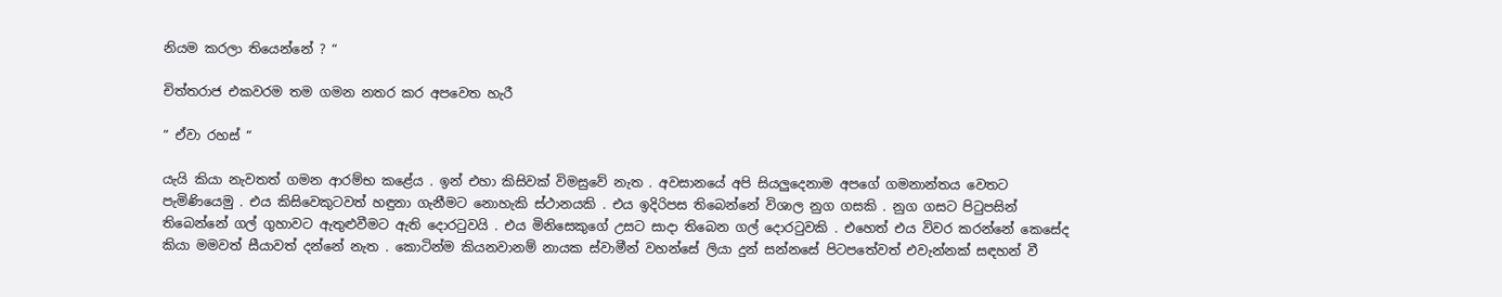නියම කරලා තියෙන්නේ ? “

චිත්තරාජ එකවරම තම ගමන නතර කර අපවෙත හැරී

“ ඒවා රහස් “

යැයි කියා නැවතත් ගමන ආරම්භ කළේය . ඉන් එහා කිසිවක් විමසුවේ නැත . අවසානයේ අපි සියලුදෙනාම අපගේ ගමනාන්තය වෙතට පැමිණියෙමු . එය කිසිවෙකුටවත් හඳුනා ගැනීමට නොහැකි ස්ථානයකි . එය ඉදිරිපස තිබෙන්නේ විශාල නුග ගසකි . නුග ගසට පිටුපසින් තිබෙන්නේ ගල් ගුහාවට ඇතුළුවීමට ඇති දොරටුවයි . එය මිනිසෙකුගේ උසට සාදා තිබෙන ගල් දොරටුවකි . එහෙත් එය විවර කරන්නේ කෙසේද කියා මමවත් සීයාවත් දන්නේ නැත . කොටින්ම කියනවානම් නායක ස්වාමීන් වහන්සේ ලියා දුන් සන්නසේ පිටපතේවත් එවැන්නක් සඳහන් වී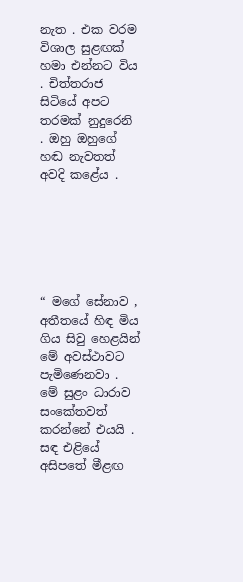නැත . එක වරම විශාල සුළඟක් හමා එන්නට විය . චිත්තරාජ සිටියේ අපට තරමක් නුදුරෙනි . ඔහු ඔහුගේ හඬ නැවතත් අවදි කළේය .






“ මගේ සේනාව , අතීතයේ හිඳ මිය ගිය සිවු හෙළයින් මේ අවස්ථාවට පැමිණෙනවා . මේ සුළං ධාරාව සංකේතවත් කරන්නේ එයයි . සඳ එළියේ අසිපතේ මීළඟ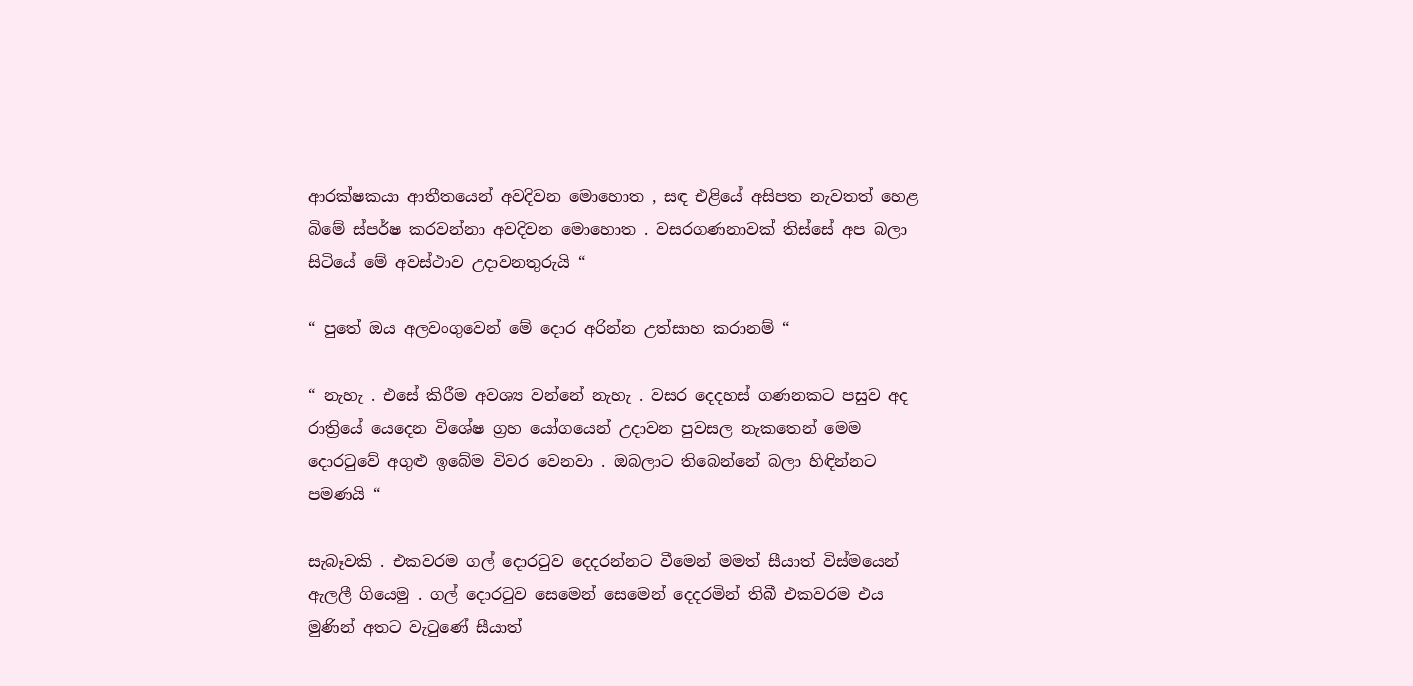ආරක්ෂකයා ආතීතයෙන් අවදිවන මොහොත , සඳ එළියේ අසිපත නැවතත් හෙළ බිමේ ස්පර්ෂ කරවන්නා අවදිවන මොහොත . වසරගණනාවක් තිස්සේ අප බලා සිටියේ මේ අවස්ථාව උදාවනතුරුයි “

“ පුතේ ඔය අලවංගුවෙන් මේ දොර අරින්න උත්සාහ කරානම් “

“ නැහැ . එසේ කිරීම අවශ්‍ය වන්නේ නැහැ . වසර දෙදහස් ගණනකට පසුව අද රාත්‍රියේ යෙදෙන විශේෂ ග්‍රහ යෝගයෙන් උදාවන පුවසල නැකතෙන් මෙම දොරටුවේ අගුළු ඉබේම විවර වෙනවා . ඔබලාට තිබෙන්නේ බලා හිඳින්නට පමණයි “

සැබෑවකි . එකවරම ගල් දොරටුව දෙදරන්නට වීමෙන් මමත් සීයාත් විස්මයෙන් ඇලලී ගියෙමු . ගල් දොරටුව සෙමෙන් සෙමෙන් දෙදරමින් තිබී එකවරම එය මුණින් අතට වැටුණේ සීයාත්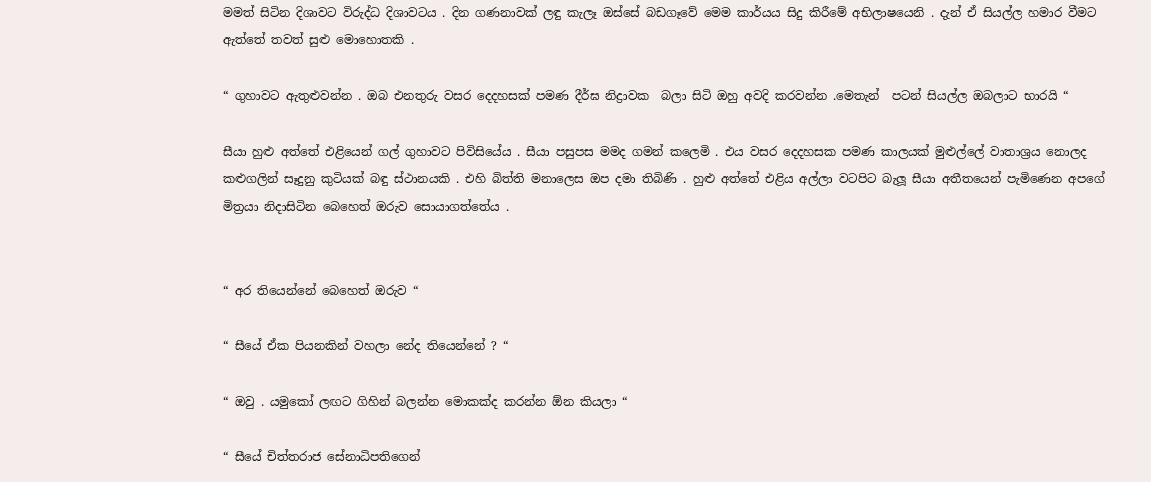මමත් සිටින දිශාවට විරුද්ධ දිශාවටය . දින ගණනාවක් ලඳු කැලෑ ඔස්සේ බඩගෑවේ මෙම කාර්යය සිදු කිරීමේ අභිලාෂයෙනි . දැන් ඒ සියල්ල හමාර වීමට ඇත්තේ තවත් සුළු මොහොතකි .

“ ගුහාවට ඇතුළුවන්න . ඔබ එනතුරු වසර දෙදහසක් පමණ දීර්ඝ නිද්‍රාවක  බලා සිටි ඔහු අවදි කරවන්න .මෙතැන්  පටන් සියල්ල ඔබලාට භාරයි “

සීයා හුළු අත්තේ එළියෙන් ගල් ගුහාවට පිවිසියේය . සීයා පසුපස මමද ගමන් කලෙමි . එය වසර දෙදහසක පමණ කාලයක් මුළුල්ලේ වාතාශ්‍රය නොලද කළුගලින් සෑදුනු කුටියක් බඳු ස්ථානයකි . එහි බිත්ති මනාලෙස ඔප දමා තිබිණි . හුළු අත්තේ එළිය අල්ලා වටපිට බැලූ සීයා අතීතයෙන් පැමිණෙන අපගේ මිත්‍රයා නිදාසිටින බෙහෙත් ඔරුව සොයාගත්තේය .


“ අර තියෙන්නේ බෙහෙත් ඔරුව “

“ සීයේ ඒක පියනකින් වහලා නේද තියෙන්නේ ? “

“ ඔවු . යමුකෝ ලඟට ගිහින් බලන්න මොකක්ද කරන්න ඕන කියලා “

“ සීයේ චිත්තරාජ සේනාධිපතිගෙන්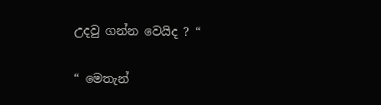උදවු ගන්න වෙයිද ? “

“ මෙතැන්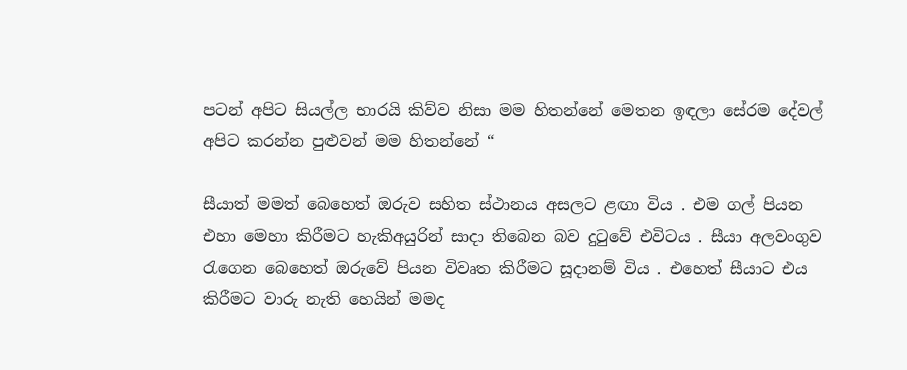පටන් අපිට සියල්ල භාරයි කිව්ව නිසා මම හිතන්නේ මෙතන ඉඳලා සේරම දේවල් අපිට කරන්න පුළුවන් මම හිතන්නේ “

සීයාත් මමත් බෙහෙත් ඔරුව සහිත ස්ථානය අසලට ළඟා විය . එම ගල් පියන එහා මෙහා කිරීමට හැකිඅයුරින් සාදා තිබෙන බව දුටුවේ එවිටය . සීයා අලවංගුව රැගෙන බෙහෙත් ඔරුවේ පියන විවෘත කිරීමට සූදානම් විය . එහෙත් සීයාට එය කිරීමට වාරු නැති හෙයින් මමද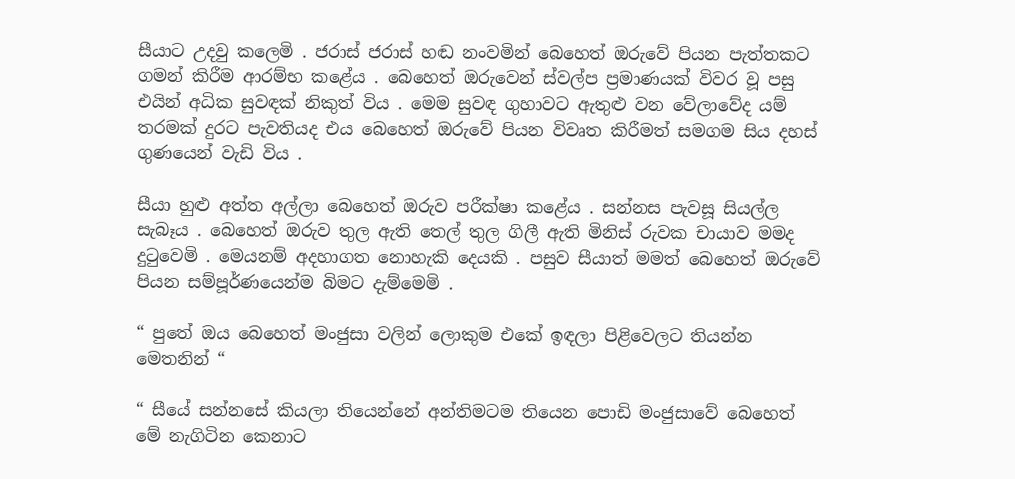සීයාට උදවු කලෙමි . ජරාස් ජරාස් හඬ නංවමින් බෙහෙත් ඔරුවේ පියන පැත්තකට ගමන් කිරීම ආරම්භ කළේය . බෙහෙත් ඔරුවෙන් ස්වල්ප ප්‍රමාණයක් විවර වූ පසු එයින් අධික සුවඳක් නිකුත් විය . මෙම සුවඳ ගුහාවට ඇතුළු වන වේලාවේද යම් තරමක් දුරට පැවතියද එය බෙහෙත් ඔරුවේ පියන විවෘත කිරීමත් සමගම සිය දහස් ගුණයෙන් වැඩි විය .

සීයා හුළු අත්ත අල්ලා බෙහෙත් ඔරුව පරීක්ෂා කළේය . සන්නස පැවසූ සියල්ල සැබෑය . බෙහෙත් ඔරුව තුල ඇති තෙල් තුල ගිලී ඇති මිනිස් රුවක චායාව මමද දුටුවෙමි . මෙයනම් අදහාගත නොහැකි දෙයකි . පසුව සීයාත් මමත් බෙහෙත් ඔරුවේ පියන සම්පූර්ණයෙන්ම බිමට දැම්මෙමි .

“ පුතේ ඔය බෙහෙත් මංජුසා වලින් ලොකුම එකේ ඉඳලා පිළිවෙලට තියන්න මෙතනින් “

“ සීයේ සන්නසේ කියලා තියෙන්නේ අන්තිමටම තියෙන පොඩි මංජුසාවේ බෙහෙත් මේ නැගිටින කෙනාට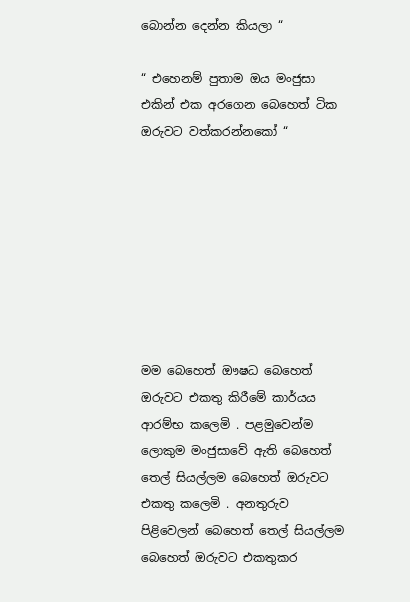බොන්න දෙන්න කියලා “

“ එහෙනම් පුතාම ඔය මංජුසා එකින් එක අරගෙන බෙහෙත් ටික ඔරුවට වත්කරන්නකෝ “








මම බෙහෙත් ඖෂධ බෙහෙත් ඔරුවට එකතු කිරීමේ කාර්යය ආරම්භ කලෙමි . පළමුවෙන්ම ලොකුම මංජුසාවේ ඇති බෙහෙත් තෙල් සියල්ලම බෙහෙත් ඔරුවට එකතු කලෙමි . අනතුරුව පිළිවෙලන් බෙහෙත් තෙල් සියල්ලම බෙහෙත් ඔරුවට එකතුකර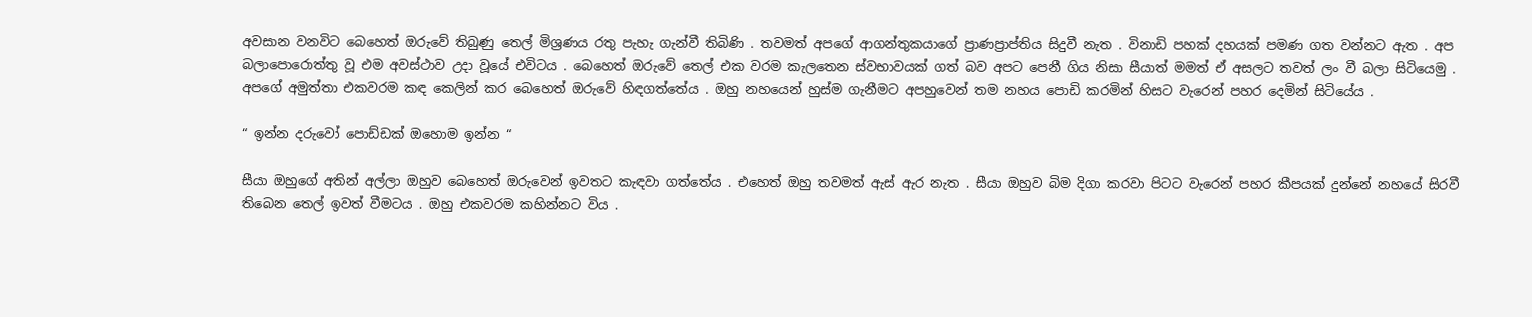අවසාන වනවිට බෙහෙත් ඔරුවේ තිබුණු තෙල් මිශ්‍රණය රතු පැහැ ගැන්වී තිබිණි . තවමත් අපගේ ආගන්තුකයාගේ ප්‍රාණප්‍රාප්තිය සිදුවී නැත . විනාඩි පහක් දහයක් පමණ ගත වන්නට ඇත . අප බලාපොරොත්තු වූ එම අවස්ථාව උදා වූයේ එවිටය . බෙහෙත් ඔරුවේ තෙල් එක වරම කැලතෙන ස්වභාවයක් ගත් බව අපට පෙනී ගිය නිසා සීයාත් මමත් ඒ අසලට තවත් ලං වී බලා සිටියෙමු . අපගේ අමුත්තා එකවරම කඳ කෙලින් කර බෙහෙත් ඔරුවේ හිඳගත්තේය . ඔහු නහයෙන් හුස්ම ගැනීමට අපහුවෙන් තම නහය පොඩි කරමින් හිසට වැරෙන් පහර දෙමින් සිටියේය .

“ ඉන්න දරුවෝ පොඩ්ඩක් ඔහොම ඉන්න “

සීයා ඔහුගේ අතින් අල්ලා ඔහුව බෙහෙත් ඔරුවෙන් ඉවතට කැඳවා ගත්තේය . එහෙත් ඔහු තවමත් ඇස් ඇර නැත . සීයා ඔහුව බිම දිගා කරවා පිටට වැරෙන් පහර කීපයක් දුන්නේ නහයේ සිරවී තිබෙන තෙල් ඉවත් වීමටය . ඔහු එකවරම කහින්නට විය .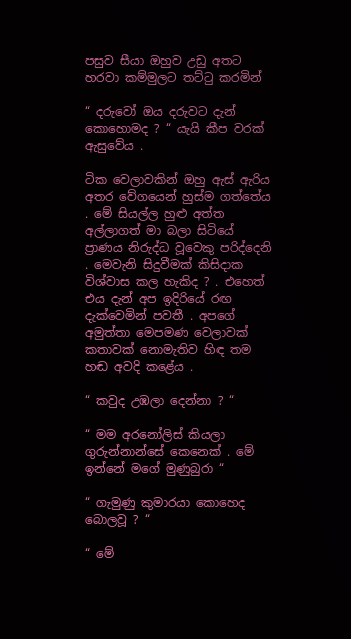පසුව සීයා ඔහුව උඩු අතට හරවා කම්මුලට තට්ටු කරමින්

“ දරුවෝ ඔය දරුවට දැන් කොහොමද ? “ යැයි කීප වරක් ඇසුවේය .

ටික වෙලාවකින් ඔහු ඇස් ඇරිය අතර වේගයෙන් හුස්ම ගත්තේය . මේ සියල්ල හුළු අත්ත අල්ලාගත් මා බලා සිටියේ ප්‍රාණය නිරුද්ධ වූවෙකු පරිද්දෙනි . මෙවැනි සිදුවීමක් කිසිදාක විශ්වාස කල හැකිද ? . එහෙත් එය දැන් අප ඉදිරියේ රඟ දැක්වෙමින් පවතී . අපගේ අමුත්තා මෙපමණ වෙලාවක් කතාවක් නොමැතිව හිඳ තම හඬ අවදි කළේය .

“ කවුද උඹලා දෙන්නා ? “

“ මම අරනෝලිස් කියලා ගුරුන්නාන්සේ කෙනෙක් . මේ ඉන්නේ මගේ මුණුබුරා “

“ ගැමුණු කුමාරයා කොහෙද බොලවූ ? “

“ මේ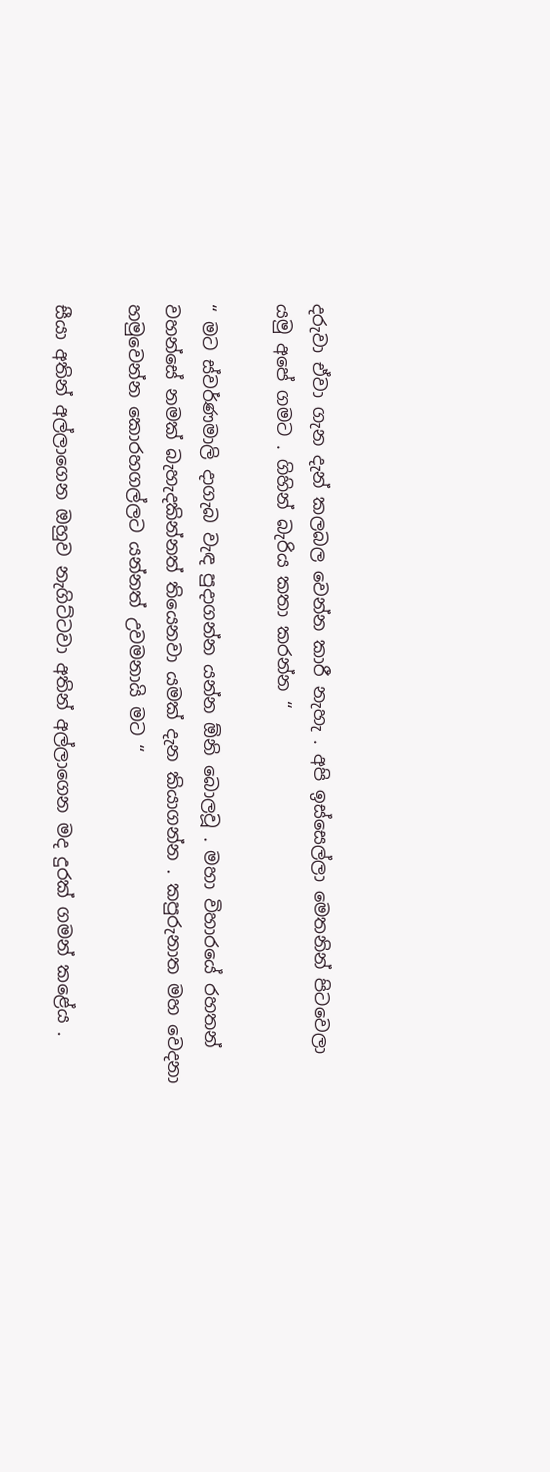දරුවා ඒවා ගැන දැන් කලබල වෙන්න කාරී නැහැ . අපි ඉස්සෙල්ලා මෙතනින් පිටවෙලා යමු අපේ ගමට . ගිහින් බැරිය කතා කරන්න “

“ මට ස්වර්ණමාලි දාගැබ වැඳ පුදාගන්න යන්න ඕනි බොලවූ . මහා විහාරයේ රහතන් වහන්සේ නමක් බැහැදකින්නත් තියෙනවා යමක් දැන කියාගන්න . කපුරුනාත මහ වෙදනා හමුවෙන්න කොරහගල්ලට යන්නත් උවමනායි මට “

සීයා අතින් අල්ලාගෙන ඔහුව නැගිට්ටවා අතින් අල්ලාගෙන මද දුරක් ගමන් කළේය .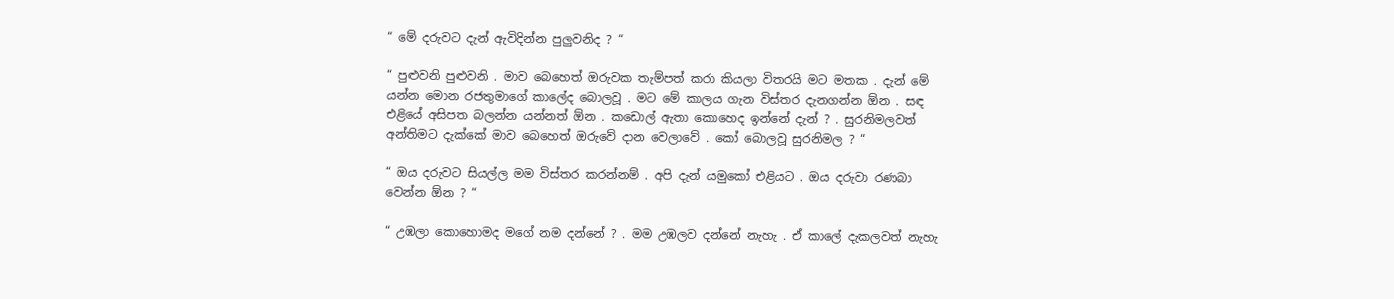“ මේ දරුවට දැන් ඇවිදින්න පුලුවනිද ? “

“ පුළුවනි පුළුවනි . මාව බෙහෙත් ඔරුවක තැම්පත් කරා කියලා විතරයි මට මතක . දැන් මේ යන්න මොන රජතුමාගේ කාලේද බොලවූ . මට මේ කාලය ගැන විස්තර දැනගන්න ඕන . සඳ එළියේ අසිපත බලන්න යන්නත් ඕන . කඩොල් ඇතා කොහෙද ඉන්නේ දැන් ? . සුරනිමලවත් අන්තිමට දැක්කේ මාව බෙහෙත් ඔරුවේ දාන වෙලාවේ . කෝ බොලවූ සුරනිමල ? “

“ ඔය දරුවට සියල්ල මම විස්තර කරන්නම් . අපි දැන් යමුකෝ එළියට . ඔය දරුවා රණබා වෙන්න ඕන ? “

“ උඹලා කොහොමද මගේ නම දන්නේ ? . මම උඹලව දන්නේ නැහැ . ඒ කාලේ දැකලවත් නැහැ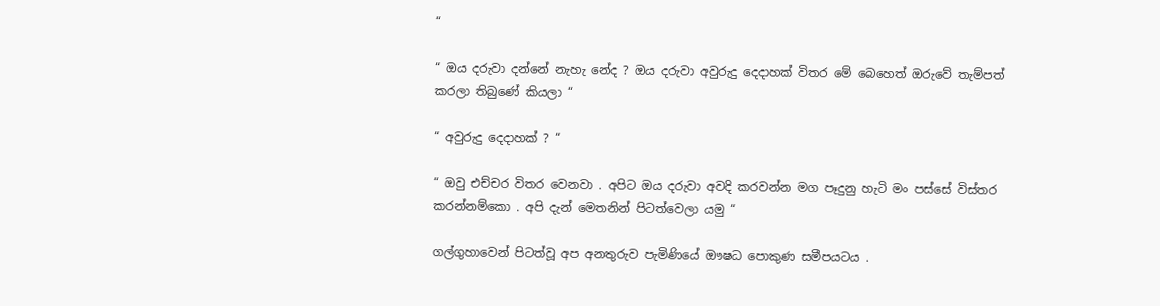“

“ ඔය දරුවා දන්නේ නැහැ නේද ? ඔය දරුවා අවුරුදු දෙදාහක් විතර මේ බෙහෙත් ඔරුවේ තැම්පත් කරලා තිබුණේ කියලා “

“ අවුරුදු දෙදාහක් ? “

“ ඔවු එච්චර විතර වෙනවා . අපිට ඔය දරුවා අවදි කරවන්න මග පෑදුනු හැටි මං පස්සේ විස්තර කරන්නම්කො . අපි දැන් මෙතනින් පිටත්වෙලා යමු “

ගල්ගුහාවෙන් පිටත්වූ අප අනතුරුව පැමිණියේ ඖෂධ පොකුණ සමීපයටය .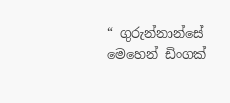“ ගුරුන්නාන්සේ මෙහෙන් ඩිංගක්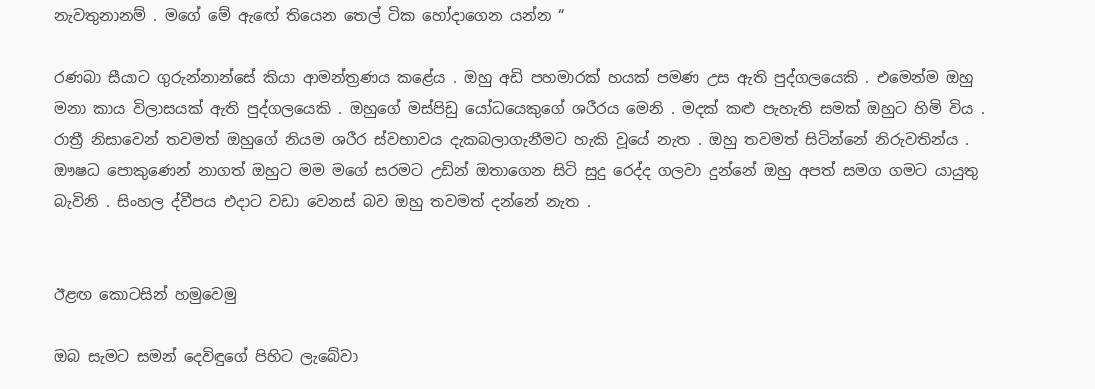නැවතුනානම් . මගේ මේ ඇඟේ තියෙන තෙල් ටික හෝදාගෙන යන්න “

රණබා සීයාට ගුරුන්නාන්සේ කියා ආමන්ත්‍රණය කළේය . ඔහු අඩි පහමාරක් හයක් පමණ උස ඇති පුද්ගලයෙකි . එමෙන්ම ඔහු මනා කාය විලාසයක් ඇති පුද්ගලයෙකි . ඔහුගේ මස්පිඩු යෝධයෙකුගේ ශරීරය මෙනි . මදක් කළු පැහැති සමක් ඔහුට හිමි විය . රාත්‍රී නිසාවෙන් තවමත් ඔහුගේ නියම ශරීර ස්වභාවය දැකබලාගැනීමට හැකි වූයේ නැත . ඔහු තවමත් සිටින්නේ නිරුවතින්ය . ඖෂධ පොකුණෙන් නාගත් ඔහුට මම මගේ සරමට උඩින් ඔතාගෙන සිටි සුදු රෙද්ද ගලවා දුන්නේ ඔහු අපත් සමග ගමට යායුතු බැවිනි . සිංහල ද්වීපය එදාට වඩා වෙනස් බව ඔහු තවමත් දන්නේ නැත .


ඊළඟ කොටසින් හමුවෙමු

ඔබ සැමට සමන් දෙවිඳුගේ පිහිට ලැබේවා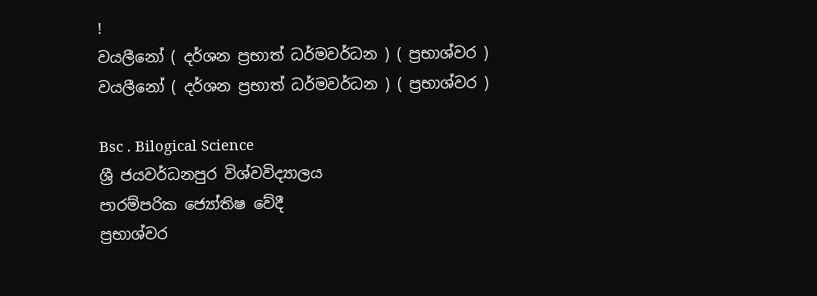!
වයලීනෝ ( දර්ශන ප්‍රභාත් ධර්මවර්ධන ) ( ප්‍රභාශ්වර )
වයලීනෝ ( දර්ශන ප්‍රභාත් ධර්මවර්ධන ) ( ප්‍රභාශ්වර )

Bsc . Bilogical Science
ශ්‍රී ජයවර්ධනපුර විශ්වවිද්‍යාලය
පාරම්පරික ජ්‍යෝතිෂ වේදී
ප්‍රභාශ්වර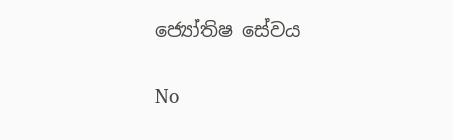ජ්‍යෝතිෂ සේවය

No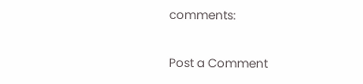comments:

Post a Comment